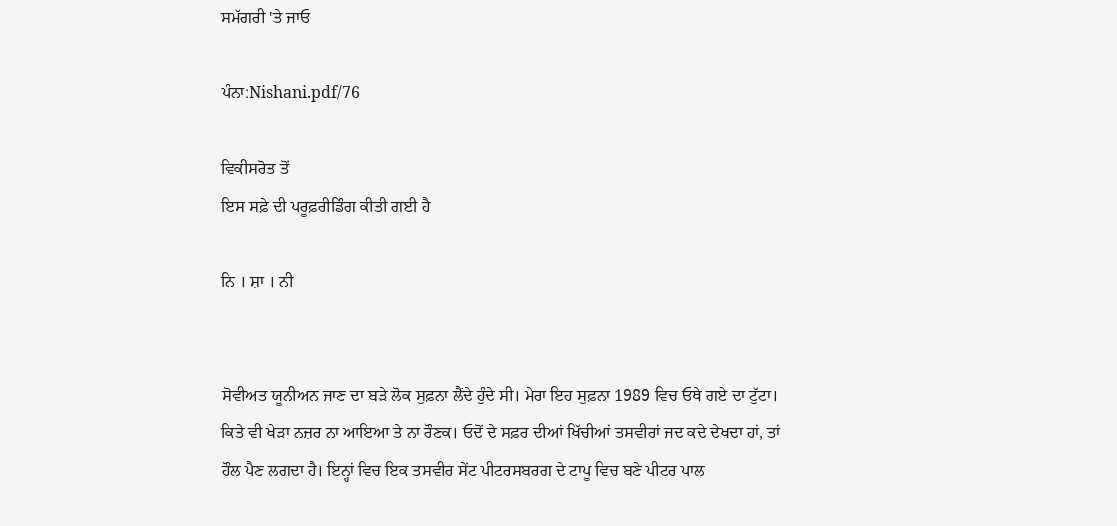ਸਮੱਗਰੀ 'ਤੇ ਜਾਓ

ਪੰਨਾ:Nishani.pdf/76

ਵਿਕੀਸਰੋਤ ਤੋਂ
ਇਸ ਸਫ਼ੇ ਦੀ ਪਰੂਫ਼ਰੀਡਿੰਗ ਕੀਤੀ ਗਈ ਹੈ

ਨਿ । ਸ਼ਾ । ਨੀ


ਸੋਵੀਅਤ ਯੂਨੀਅਨ ਜਾਣ ਦਾ ਬੜੇ ਲੋਕ ਸੁਫ਼ਨਾ ਲੈਂਦੇ ਹੁੰਦੇ ਸੀ। ਮੇਰਾ ਇਹ ਸੁਫ਼ਨਾ 1989 ਵਿਚ ਓਥੇ ਗਏ ਦਾ ਟੁੱਟਾ। ਕਿਤੇ ਵੀ ਖੇੜਾ ਨਜ਼ਰ ਨਾ ਆਇਆ ਤੇ ਨਾ ਰੌਣਕ। ਓਦੋਂ ਦੇ ਸਫ਼ਰ ਦੀਆਂ ਖਿੱਚੀਆਂ ਤਸਵੀਰਾਂ ਜਦ ਕਦੇ ਦੇਖਦਾ ਹਾਂ, ਤਾਂ ਹੌਲ ਪੈਣ ਲਗਦਾ ਹੈ। ਇਨ੍ਹਾਂ ਵਿਚ ਇਕ ਤਸਵੀਰ ਸੇਂਟ ਪੀਟਰਸਬਰਗ ਦੇ ਟਾਪੂ ਵਿਚ ਬਣੇ ਪੀਟਰ ਪਾਲ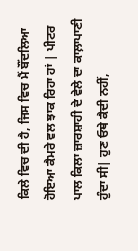ਕਿਲੇ ਵਿਚ ਦੀ ਹੈ, ਜਿਸ ਵਿਚ ਮੈਂ ਬੌਂਦਲਿਆ ਹੋਇਆ ਕੈਮਰੇ ਵਲ ਝਾਕ ਰਿਹਾ ਹਾਂ | ਪੀਟਰ ਪਾਲ ਕਿਲਾ ਜ਼ਾਰਸ਼ਾਹੀ ਦੇ ਵੇਲੇ ਦਾ ਕਾਲ਼ਾਪਾਣੀ ਹੁੰਦਾ ਸੀ| ਹੁਣ ਓਥੇ ਕੈਦੀ ਨਹੀਂ,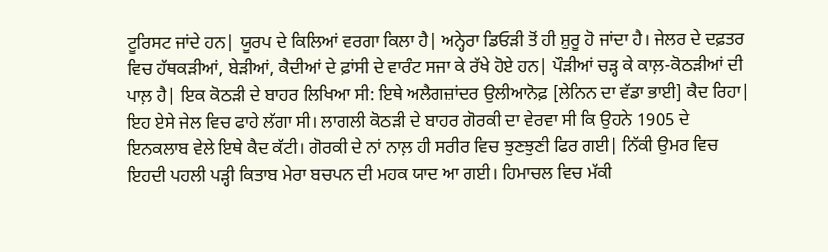ਟੂਰਿਸਟ ਜਾਂਦੇ ਹਨ| ਯੂਰਪ ਦੇ ਕਿਲਿਆਂ ਵਰਗਾ ਕਿਲਾ ਹੈ| ਅਨ੍ਹੇਰਾ ਡਿਓੜੀ ਤੋਂ ਹੀ ਸ਼ੁਰੂ ਹੋ ਜਾਂਦਾ ਹੈ। ਜੇਲਰ ਦੇ ਦਫ਼ਤਰ ਵਿਚ ਹੱਥਕੜੀਆਂ, ਬੇੜੀਆਂ, ਕੈਦੀਆਂ ਦੇ ਫ਼ਾਂਸੀ ਦੇ ਵਾਰੰਟ ਸਜਾ ਕੇ ਰੱਖੇ ਹੋਏ ਹਨ| ਪੌੜੀਆਂ ਚੜ੍ਹ ਕੇ ਕਾਲ਼-ਕੋਠੜੀਆਂ ਦੀ ਪਾਲ਼ ਹੈ| ਇਕ ਕੋਠੜੀ ਦੇ ਬਾਹਰ ਲਿਖਿਆ ਸੀ: ਇਥੇ ਅਲੈਗਜ਼ਾਂਦਰ ਉਲੀਆਨੋਫ਼ [ਲੇਨਿਨ ਦਾ ਵੱਡਾ ਭਾਈ] ਕੈਦ ਰਿਹਾ| ਇਹ ਏਸੇ ਜੇਲ ਵਿਚ ਫਾਹੇ ਲੱਗਾ ਸੀ। ਲਾਗਲੀ ਕੋਠੜੀ ਦੇ ਬਾਹਰ ਗੋਰਕੀ ਦਾ ਵੇਰਵਾ ਸੀ ਕਿ ਉਹਨੇ 1905 ਦੇ ਇਨਕਲਾਬ ਵੇਲੇ ਇਥੇ ਕੈਦ ਕੱਟੀ। ਗੋਰਕੀ ਦੇ ਨਾਂ ਨਾਲ਼ ਹੀ ਸਰੀਰ ਵਿਚ ਝੁਣਝੁਣੀ ਫਿਰ ਗਈ| ਨਿੱਕੀ ਉਮਰ ਵਿਚ ਇਹਦੀ ਪਹਲੀ ਪੜ੍ਹੀ ਕਿਤਾਬ ਮੇਰਾ ਬਚਪਨ ਦੀ ਮਹਕ ਯਾਦ ਆ ਗਈ। ਹਿਮਾਚਲ ਵਿਚ ਮੱਕੀ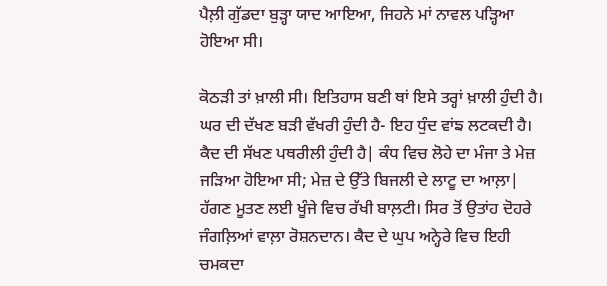ਪੈਲ਼ੀ ਗੁੱਡਦਾ ਬੁੜ੍ਹਾ ਯਾਦ ਆਇਆ, ਜਿਹਨੇ ਮਾਂ ਨਾਵਲ ਪੜ੍ਹਿਆ ਹੋਇਆ ਸੀ।

ਕੋਠੜੀ ਤਾਂ ਖ਼ਾਲੀ ਸੀ। ਇਤਿਹਾਸ ਬਣੀ ਥਾਂ ਇਸੇ ਤਰ੍ਹਾਂ ਖ਼ਾਲੀ ਹੁੰਦੀ ਹੈ। ਘਰ ਦੀ ਦੱਖਣ ਬੜੀ ਵੱਖਰੀ ਹੁੰਦੀ ਹੈ- ਇਹ ਧੁੰਦ ਵਾਂਙ ਲਟਕਦੀ ਹੈ। ਕੈਦ ਦੀ ਸੱਖਣ ਪਥਰੀਲੀ ਹੁੰਦੀ ਹੈ| ਕੰਧ ਵਿਚ ਲੋਹੇ ਦਾ ਮੰਜਾ ਤੇ ਮੇਜ਼ ਜੜਿਆ ਹੋਇਆ ਸੀ; ਮੇਜ਼ ਦੇ ਉੱਤੇ ਬਿਜਲੀ ਦੇ ਲਾਟੂ ਦਾ ਆਲ਼ਾ| ਹੱਗਣ ਮੂਤਣ ਲਈ ਖੂੰਜੇ ਵਿਚ ਰੱਖੀ ਬਾਲ਼ਟੀ। ਸਿਰ ਤੋਂ ਉਤਾਂਹ ਦੋਹਰੇ ਜੰਗਲ਼ਿਆਂ ਵਾਲ਼ਾ ਰੋਸ਼ਨਦਾਨ। ਕੈਦ ਦੇ ਘੁਪ ਅਨ੍ਹੇਰੇ ਵਿਚ ਇਹੀ ਚਮਕਦਾ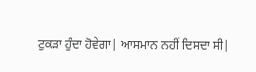ਟੁਕੜਾ ਹੁੰਦਾ ਹੋਵੇਗਾ| ਆਸਮਾਨ ਨਹੀਂ ਦਿਸਦਾ ਸੀ|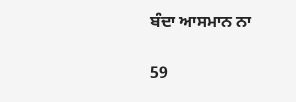ਬੰਦਾ ਆਸਮਾਨ ਨਾ

59